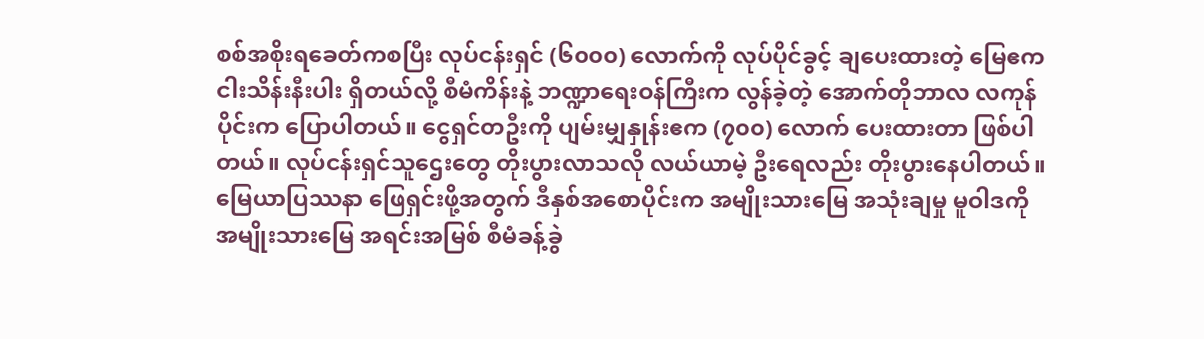စစ်အစိုးရခေတ်ကစပြီး လုပ်ငန်းရှင် (၆၀၀၀) လောက်ကို လုပ်ပိုင်ခွင့် ချပေးထားတဲ့ မြေဧက ငါးသိန်းနီးပါး ရှိတယ်လို့ စီမံကိန်းနဲ့ ဘဏ္ဍာရေးဝန်ကြီးက လွန်ခဲ့တဲ့ အောက်တိုဘာလ လကုန်ပိုင်းက ပြောပါတယ်။ ငွေရှင်တဦးကို ပျမ်းမျှနှုန်းဧက (၇၀၀) လောက် ပေးထားတာ ဖြစ်ပါတယ်။ လုပ်ငန်းရှင်သူဌေးတွေ တိုးပွားလာသလို လယ်ယာမဲ့ ဦးရေလည်း တိုးပွားနေပါတယ်။ မြေယာပြဿနာ ဖြေရှင်းဖို့အတွက် ဒီနှစ်အစောပိုင်းက အမျိုးသားမြေ အသုံးချမှု မူဝါဒကို အမျိုးသားမြေ အရင်းအမြစ် စီမံခန့်ခွဲ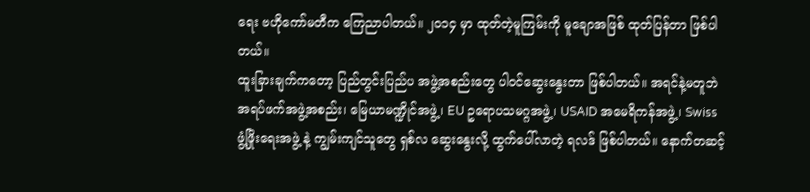ရေး ဗဟိုကော်မတီက ကြေညာပါတယ်။ ၂၀၁၄ မှာ ထုတ်တဲ့မူကြမ်းကို မူချောအဖြစ် ထုတ်ပြန်တာ ဖြစ်ပါတယ်။
ထူးခြားချက်ကတော့ ပြည်တွင်းပြည်ပ အဖွဲ့အစည်းတွေ ပါဝင်ဆွေးနွေးတာ ဖြစ်ပါတယ်။ အရင်နဲ့မတူဘဲ အရပ်ဖက်အဖွဲ့အစည်း၊ မြေယာမဏ္ဍိုင်အဖွဲ့၊ EU ဥရောပသမဂ္ဂအဖွဲ့၊ USAID အမေရိကန်အဖွဲ့၊ Swiss ဖွံ့ဖြိုးရေးအဖွဲ့ နဲ့ ကျွမ်းကျင်သူတွေ ရှစ်လ ဆွေးနွေးလို့ ထွက်ပေါ်လာတဲ့ ရလဒ် ဖြစ်ပါတယ်။ နောက်တဆင့်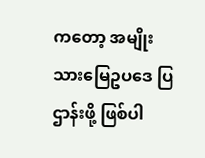ကတော့ အမျိုးသားမြေဥပဒေ ပြဌာန်းဖို့ ဖြစ်ပါ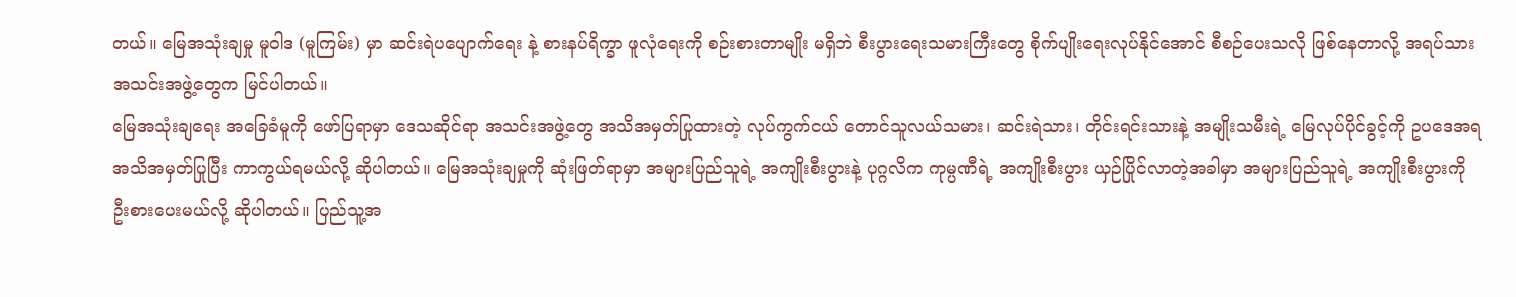တယ်။ မြေအသုံးချမှု မူဝါဒ (မူကြမ်း) မှာ ဆင်းရဲပပျောက်ရေး နဲ့ စားနပ်ရိက္ခာ ဖူလုံရေးကို စဉ်းစားတာမျိုး မရှိဘဲ စီးပွားရေးသမားကြီးတွေ စိုက်ပျိုးရေးလုပ်နိုင်အောင် စီစဉ်ပေးသလို ဖြစ်နေတာလို့ အရပ်သားအသင်းအဖွဲ့တွေက မြင်ပါတယ်။
မြေအသုံးချရေး အခြေခံမူကို ဖော်ပြရာမှာ ဒေသဆိုင်ရာ အသင်းအဖွဲ့တွေ အသိအမှတ်ပြုထားတဲ့ လုပ်ကွက်ငယ် တောင်သူလယ်သမား၊ ဆင်းရဲသား၊ တိုင်းရင်းသားနဲ့ အမျိုးသမီးရဲ့ မြေလုပ်ပိုင်ခွင့်ကို ဥပဒေအရ အသိအမှတ်ပြုပြီး ကာကွယ်ရမယ်လို့ ဆိုပါတယ်။ မြေအသုံးချမှုကို ဆုံးဖြတ်ရာမှာ အများပြည်သူရဲ့ အကျိုးစီးပွားနဲ့ ပုဂ္ဂလိက ကုမ္ပဏီရဲ့ အကျိုးစီးပွား ယှဉ်ပြိုင်လာတဲ့အခါမှာ အများပြည်သူရဲ့ အကျိုးစီးပွားကို ဦးစားပေးမယ်လို့ ဆိုပါတယ်။ ပြည်သူ့အ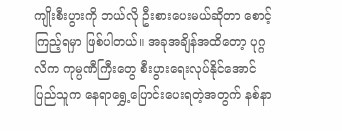ကျိုးစီးပွားကို ဘယ်လို ဦးစားပေးမယ်ဆိုတာ စောင့်ကြည့်ရမှာ ဖြစ်ပါတယ်။ အခုအချိန်အထိတော့ ပုဂ္ဂလိက ကုမ္ပဏီကြီးတွေ စီးပွားရေးလုပ်နိုင်အောင် ပြည်သူက နေရာရွှေ့ပြောင်းပေးရတဲ့အတွက် နစ်နာ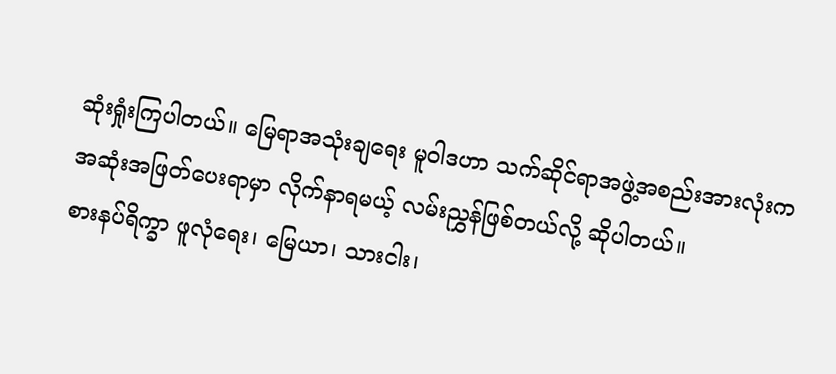ဆုံးရှုံးကြပါတယ်။ မြေရာအသုံးချရေး မူဝါဒဟာ သက်ဆိုင်ရာအဖွဲ့အစည်းအားလုံးက အဆုံးအဖြတ်ပေးရာမှာ လိုက်နာရမယ့် လမ်းညွှန်ဖြစ်တယ်လို့ ဆိုပါတယ်။
စားနပ်ရိက္ခာ ဖူလုံရေး၊ မြေယာ၊ သားငါး၊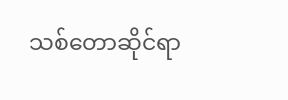သစ်တောဆိုင်ရာ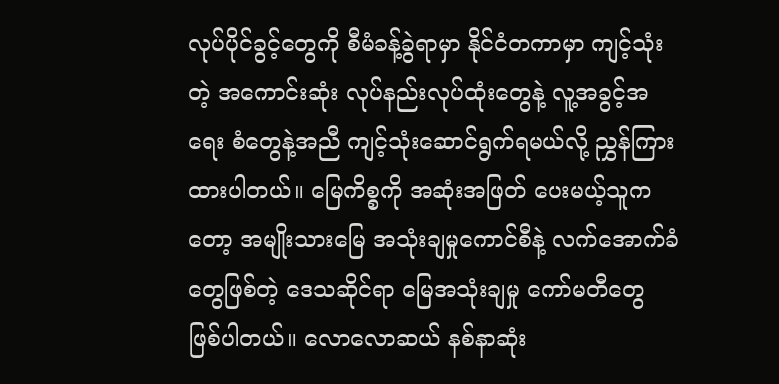လုပ်ပိုင်ခွင့်တွေကို စီမံခန့်ခွဲရာမှာ နိုင်ငံတကာမှာ ကျင့်သုံးတဲ့ အကောင်းဆုံး လုပ်နည်းလုပ်ထုံးတွေနဲ့ လူ့အခွင့်အရေး စံတွေနဲ့အညီ ကျင့်သုံးဆောင်ရွက်ရမယ်လို့ ညွှန်ကြားထားပါတယ်။ မြေကိစ္စကို အဆုံးအဖြတ် ပေးမယ့်သူကတော့ အမျိုးသားမြေ အသုံးချမှုကောင်စီနဲ့ လက်အောက်ခံတွေဖြစ်တဲ့ ဒေသဆိုင်ရာ မြေအသုံးချမှု ကော်မတီတွေ ဖြစ်ပါတယ်။ လောလောဆယ် နစ်နာဆုံး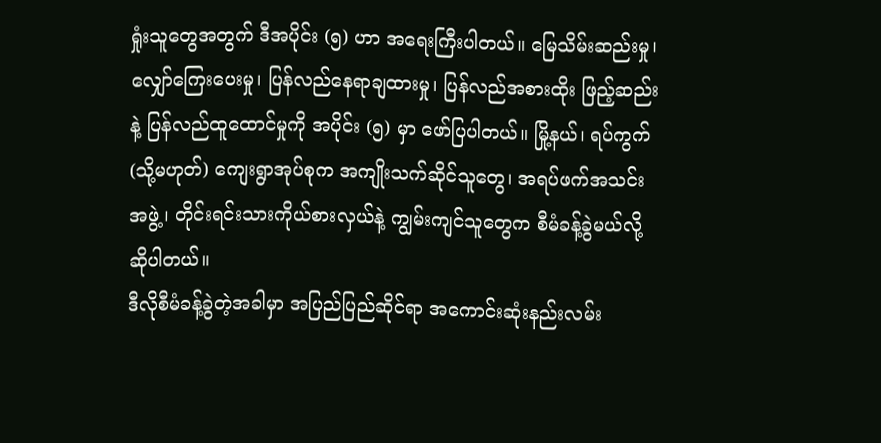ရှုံးသူတွေအတွက် ဒီအပိုင်း (၅) ဟာ အရေးကြီးပါတယ်။ မြေသိမ်းဆည်းမှု၊ လျှော်ကြေးပေးမှု၊ ပြန်လည်နေရာချထားမှု၊ ပြန်လည်အစားထိုး ဖြည့်ဆည်းနဲ့ ပြန်လည်ထူထောင်မှုကို အပိုင်း (၅) မှာ ဖော်ပြပါတယ်။ မြို့နယ်၊ ရပ်ကွက် (သို့မဟုတ်) ကျေးရွာအုပ်စုက အကျိုးသက်ဆိုင်သူတွေ၊ အရပ်ဖက်အသင်းအဖွဲ့၊ တိုင်းရင်းသားကိုယ်စားလှယ်နဲ့ ကျွမ်းကျင်သူတွေက စီမံခန့်ခွဲမယ်လို့ ဆိုပါတယ်။
ဒီလိုစီမံခန့်ခွဲတဲ့အခါမှာ အပြည်ပြည်ဆိုင်ရာ အကောင်းဆုံးနည်းလမ်း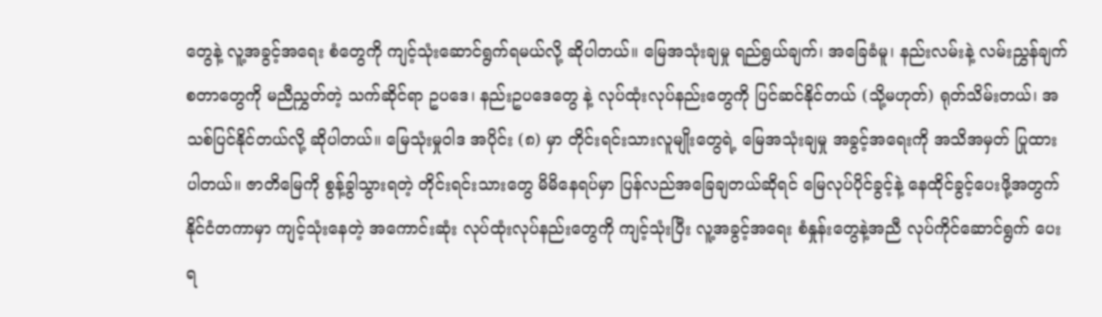တွေနဲ့ လူ့အခွင့်အရေး စံတွေကို ကျင့်သုံးဆောင်ရွက်ရမယ်လို့ ဆိုပါတယ်။ မြေအသုံးချမှု ရည်ရွယ်ချက်၊ အခြေခံမူ၊ နည်းလမ်းနဲ့ လမ်းညွှန်ချက် စတာတွေကို မညီညွှတ်တဲ့ သက်ဆိုင်ရာ ဥပဒေ၊ နည်းဥပဒေတွေ နဲ့ လုပ်ထုံးလုပ်နည်းတွေကို ပြင်ဆင်နိုင်တယ် (သို့မဟုတ်) ရုတ်သိမ်းတယ်၊ အသစ်ပြင်နိုင်တယ်လို့ ဆိုပါတယ်။ မြေသုံးမှုဝါဒ အပိုင်း (၈) မှာ တိုင်းရင်းသားလူမျိုးတွေရဲ့ မြေအသုံးချမှု အခွင့်အရေးကို အသိအမှတ် ပြုထားပါတယ်။ ဇာတိမြေကို စွန့်ခွါသွားရတဲ့ တိုင်းရင်းသားတွေ မိမိနေရပ်မှာ ပြန်လည်အခြေချတယ်ဆိုရင် မြေလုပ်ပိုင်ခွင့်နဲ့ နေထိုင်ခွင့်ပေးဖို့အတွက် နိုင်ငံတကာမှာ ကျင့်သုံးနေတဲ့ အကောင်းဆုံး လုပ်ထုံးလုပ်နည်းတွေကို ကျင့်သုံးပြီး လူ့အခွင့်အရေး စံနှုန်းတွေနဲ့အညီ လုပ်ကိုင်ဆောင်ရွက် ပေးရ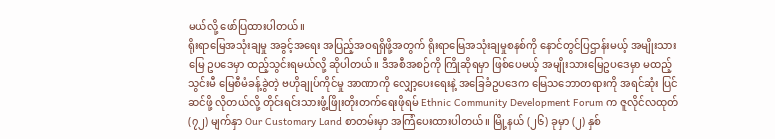မယ်လို့ ဖော်ပြထားပါတယ်။
ရိုးရာမြေအသုံးချမှု အခွင့်အရေး အပြည့်အဝရရှိဖို့အတွက် ရိုးရာမြေအသုံးချမှုစနစ်ကို နောင်တွင်ပြဌာန်းမယ့် အမျိုးသားမြေ ဥပဒေမှာ ထည့်သွင်းရမယ်လို့ ဆိုပါတယ်။ ဒီအစီအစဉ်ကို ကြိုဆိုရမှာ ဖြစ်ပေမယ့် အမျိုးသားမြေဥပဒေမှာ မထည့်သွင်းမီ မြေစီမံခန့်ခွဲတဲ့ ဗဟိုချုပ်ကိုင်မှု အာဏာကို လျှော့ပေးရေးနဲ့ အခြေခံဥပဒေက မြေသဘောတရားကို အရင်ဆုံး ပြင်ဆင်ဖို့ လိုတယ်လို့ တိုင်းရင်းသားဖွံ့ဖြိုးတိုးတက်ရေးဖိုရမ် Ethnic Community Development Forum က ဇူလိုင်လထုတ် (၇၂) မျက်နှာ Our Customary Land စာတမ်းမှာ အကြံပေးထားပါတယ်။ မြို့နယ် (၂၆) ခုမှာ (၂) နှစ်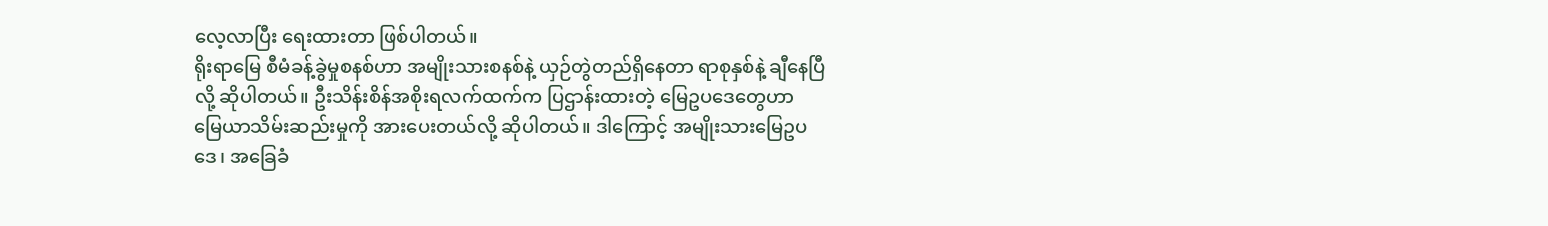လေ့လာပြီး ရေးထားတာ ဖြစ်ပါတယ်။
ရိုးရာမြေ စီမံခန့်ခွဲမှုစနစ်ဟာ အမျိုးသားစနစ်နဲ့ ယှဉ်တွဲတည်ရှိနေတာ ရာစုနှစ်နဲ့ ချီနေပြီလို့ ဆိုပါတယ်။ ဦးသိန်းစိန်အစိုးရလက်ထက်က ပြဌာန်းထားတဲ့ မြေဥပဒေတွေဟာ မြေယာသိမ်းဆည်းမှုကို အားပေးတယ်လို့ ဆိုပါတယ်။ ဒါကြောင့် အမျိုးသားမြေဥပဒေ၊ အခြေခံ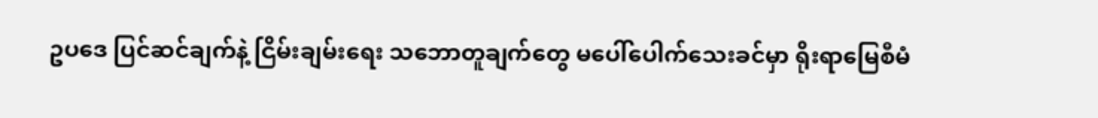ဥပဒေ ပြင်ဆင်ချက်နဲ့ ငြိမ်းချမ်းရေး သဘောတူချက်တွေ မပေါ်ပေါက်သေးခင်မှာ ရိုးရာမြေစီမံ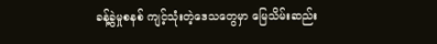ခန့်ခွဲမှုစနစ် ကျင့်သုံးတဲ့ဒေသတွေမှာ မြေသိမ်းဆည်း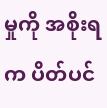မှုကို အစိုးရက ပိတ်ပင်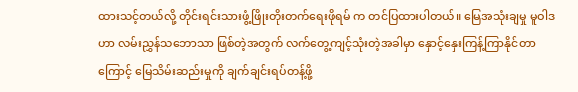ထားသင့်တယ်လို့ တိုင်းရင်းသားဖွံ့ဖြိုးတိုးတက်ရေးဖိုရမ် က တင်ပြထားပါတယ်။ မြေအသုံးချမှု မူဝါဒဟာ လမ်းညွှန်သဘောသာ ဖြစ်တဲ့အတွက် လက်တွေ့ကျင့်သုံးတဲ့အခါမှာ နှောင့်နှေးကြန့်ကြာနိုင်တာကြောင့် မြေသိမ်းဆည်းမှုကို ချက်ချင်းရပ်တန့်ဖို့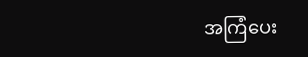အကြံပေး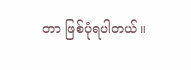တာ ဖြစ်ပုံရပါတယ်။